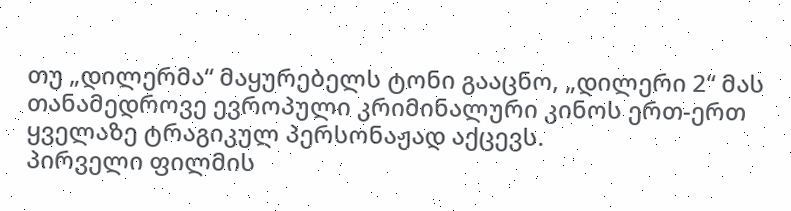თუ „დილერმა“ მაყურებელს ტონი გააცნო, „დილერი 2“ მას თანამედროვე ევროპული კრიმინალური კინოს ერთ-ერთ ყველაზე ტრაგიკულ პერსონაჟად აქცევს.
პირველი ფილმის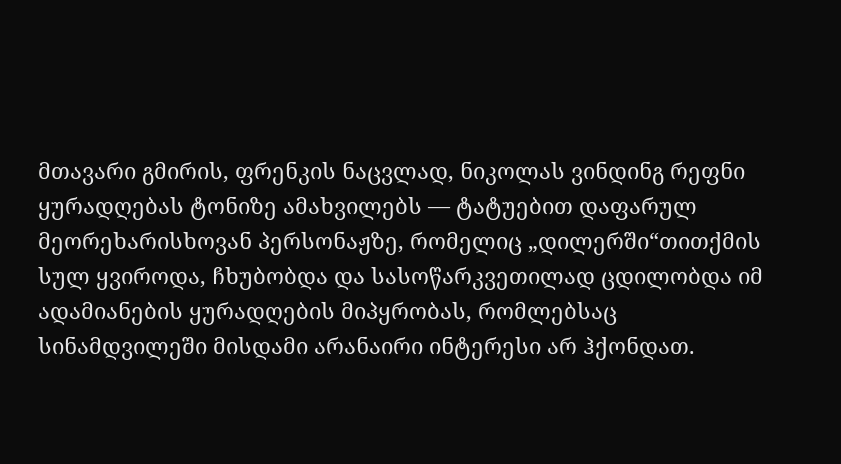მთავარი გმირის, ფრენკის ნაცვლად, ნიკოლას ვინდინგ რეფნი ყურადღებას ტონიზე ამახვილებს — ტატუებით დაფარულ მეორეხარისხოვან პერსონაჟზე, რომელიც „დილერში“თითქმის სულ ყვიროდა, ჩხუბობდა და სასოწარკვეთილად ცდილობდა იმ ადამიანების ყურადღების მიპყრობას, რომლებსაც სინამდვილეში მისდამი არანაირი ინტერესი არ ჰქონდათ.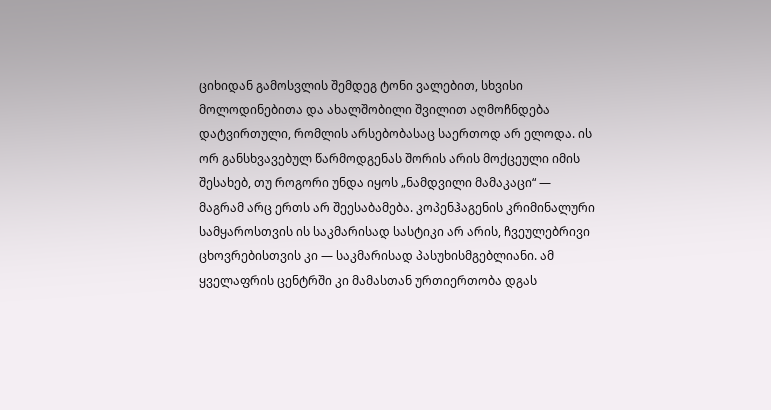ციხიდან გამოსვლის შემდეგ ტონი ვალებით, სხვისი მოლოდინებითა და ახალშობილი შვილით აღმოჩნდება დატვირთული, რომლის არსებობასაც საერთოდ არ ელოდა. ის ორ განსხვავებულ წარმოდგენას შორის არის მოქცეული იმის შესახებ, თუ როგორი უნდა იყოს „ნამდვილი მამაკაცი“ — მაგრამ არც ერთს არ შეესაბამება. კოპენჰაგენის კრიმინალური სამყაროსთვის ის საკმარისად სასტიკი არ არის, ჩვეულებრივი ცხოვრებისთვის კი — საკმარისად პასუხისმგებლიანი. ამ ყველაფრის ცენტრში კი მამასთან ურთიერთობა დგას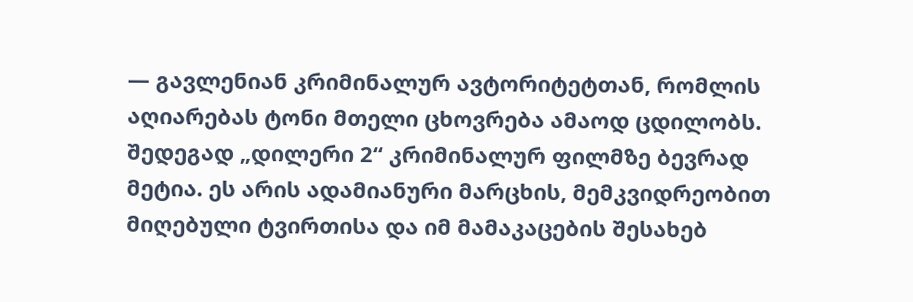— გავლენიან კრიმინალურ ავტორიტეტთან, რომლის აღიარებას ტონი მთელი ცხოვრება ამაოდ ცდილობს.
შედეგად „დილერი 2“ კრიმინალურ ფილმზე ბევრად მეტია. ეს არის ადამიანური მარცხის, მემკვიდრეობით მიღებული ტვირთისა და იმ მამაკაცების შესახებ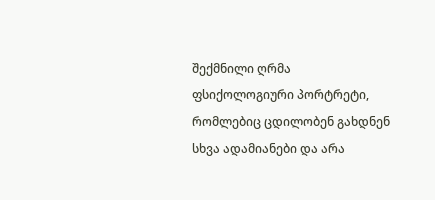შექმნილი ღრმა ფსიქოლოგიური პორტრეტი, რომლებიც ცდილობენ გახდნენ სხვა ადამიანები და არა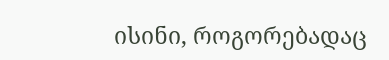ისინი, როგორებადაც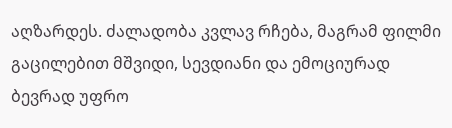აღზარდეს. ძალადობა კვლავ რჩება, მაგრამ ფილმი გაცილებით მშვიდი, სევდიანი და ემოციურად ბევრად უფრო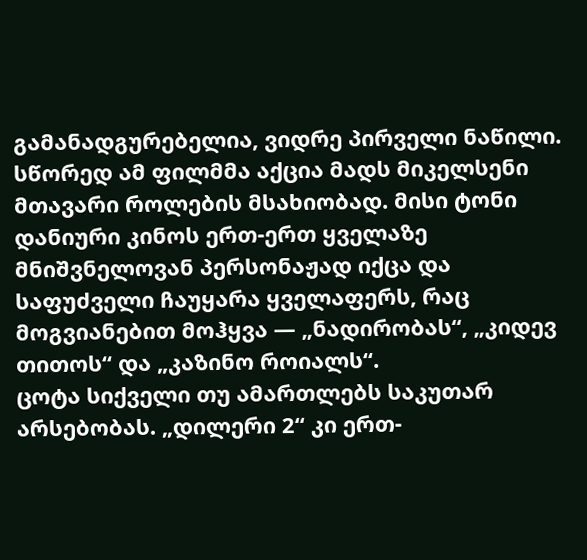გამანადგურებელია, ვიდრე პირველი ნაწილი.
სწორედ ამ ფილმმა აქცია მადს მიკელსენი მთავარი როლების მსახიობად. მისი ტონი დანიური კინოს ერთ-ერთ ყველაზე მნიშვნელოვან პერსონაჟად იქცა და საფუძველი ჩაუყარა ყველაფერს, რაც მოგვიანებით მოჰყვა — „ნადირობას“, „კიდევ თითოს“ და „კაზინო როიალს“.
ცოტა სიქველი თუ ამართლებს საკუთარ არსებობას. „დილერი 2“ კი ერთ-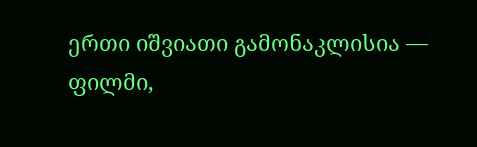ერთი იშვიათი გამონაკლისია — ფილმი,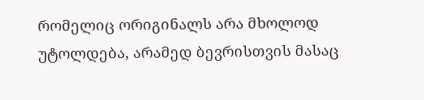რომელიც ორიგინალს არა მხოლოდ უტოლდება, არამედ ბევრისთვის მასაც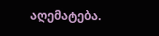აღემატება.